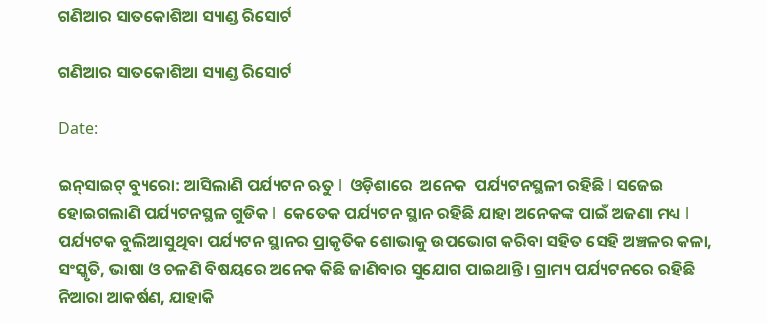ଗଣିଆର ସାତକୋଶିଆ ସ୍ୟାଣ୍ଡ ରିସୋର୍ଟ

ଗଣିଆର ସାତକୋଶିଆ ସ୍ୟାଣ୍ଡ ରିସୋର୍ଟ

Date:

ଇନ୍‌ସାଇଟ୍‌ ବ୍ୟୁରୋ: ଆସିଲାଣି ପର୍ଯ୍ୟଟନ ଋତୁ l  ଓଡ଼ିଶାରେ  ଅନେକ  ପର୍ଯ୍ୟଟନସ୍ଥଳୀ ରହିଛି l ସଜେଇ ହୋଇଗଲାଣି ପର୍ଯ୍ୟଟନସ୍ଥଳ ଗୁଡିକ l  କେତେକ ପର୍ଯ୍ୟଟନ ସ୍ଥାନ ରହିଛି ଯାହା ଅନେକଙ୍କ ପାଇଁ ଅଜଣା ମଧ୍ୟ l ପର୍ଯ୍ୟଟକ ବୁଲିଆସୁଥିବା ପର୍ଯ୍ୟଟନ ସ୍ଥାନର ପ୍ରାକୃତିକ ଶୋଭାକୁ ଉପଭୋଗ କରିବା ସହିତ ସେହି ଅଞ୍ଚଳର କଳା, ସଂସ୍କୃତି, ଭାଷା ଓ ଚଳଣି ବିଷୟରେ ଅନେକ କିଛି ଜାଣିବାର ସୁଯୋଗ ପାଇଥାନ୍ତି। ଗ୍ରାମ୍ୟ ପର୍ଯ୍ୟଟନରେ ରହିଛି ନିଆରା ଆକର୍ଷଣ, ଯାହାକି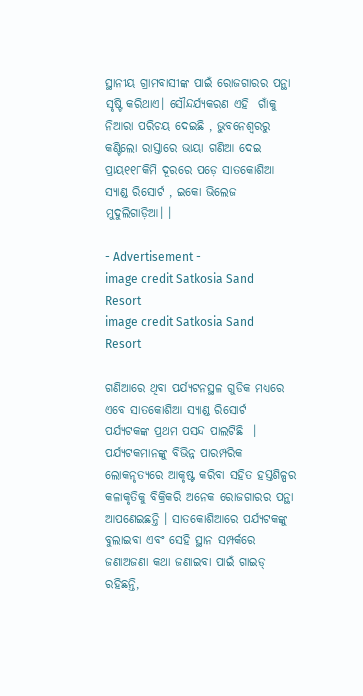ସ୍ଥାନୀୟ ଗ୍ରାମବାସୀଙ୍କ ପାଇଁ ରୋଜଗାରର ପନ୍ଥା ସୃଷ୍ଟି କରିଥାଏ। ସୌନ୍ଦର୍ଯ୍ୟକରଣ ଏହି  ଗାଁକୁ  ନିଆରା ପରିଚୟ ଦେଇଛି , ଭୁବନେଶ୍ୱରରୁ କଣ୍ଟିଲୋ ରାସ୍ତାରେ ଭାୟା ଗଣିଆ ଦେଇ ପ୍ରାୟ୧୧୮କିମି ଦୂରରେ ପଡ଼େ ସାତକୋଶିଆ ସ୍ୟାଣ୍ଡ ରିସୋର୍ଟ , ଇକୋ ଭିଲେଜ ମୁଦୁଲିଗାଡ଼ିଆ। ।

- Advertisement -
image credit Satkosia Sand Resort
image credit Satkosia Sand Resort

ଗଣିଆରେ ଥିବା ପର୍ଯ୍ୟଟନସ୍ଥଳ ଗୁଡିକ ମଧ୍ୟରେ ଏବେ ସାତକୋଶିଆ ସ୍ୟାଣ୍ଡ ରିସୋର୍ଟ  ପର୍ଯ୍ୟଟକଙ୍କ ପ୍ରଥମ ପସନ୍ଦ ପାଲଟିଛି  ।  ପର୍ଯ୍ୟଟକମାନଙ୍କୁ ବିଭିନ୍ନ ପାରମ୍ପରିକ ଲୋକନୃତ୍ୟରେ ଆକୃଷ୍ଟ କରିବା ସହିତ ହସ୍ତଶିଳ୍ପର କଳାକୃତିକୁ ବିକ୍ରିକରି ଅନେକ ରୋଜଗାରର ପନ୍ଥା ଆପଣେଇଛନ୍ତି । ସାତକୋଶିଆରେ ପର୍ଯ୍ୟଟକଙ୍କୁ ବୁଲାଇବା ଏବଂ ସେହି ସ୍ଥାନ ସମ୍ପର୍କରେ  ଜଣାଅଜଣା କଥା ଜଣାଇବା ପାଇଁ ଗାଇଡ୍‌ ରହିଛନ୍ତି,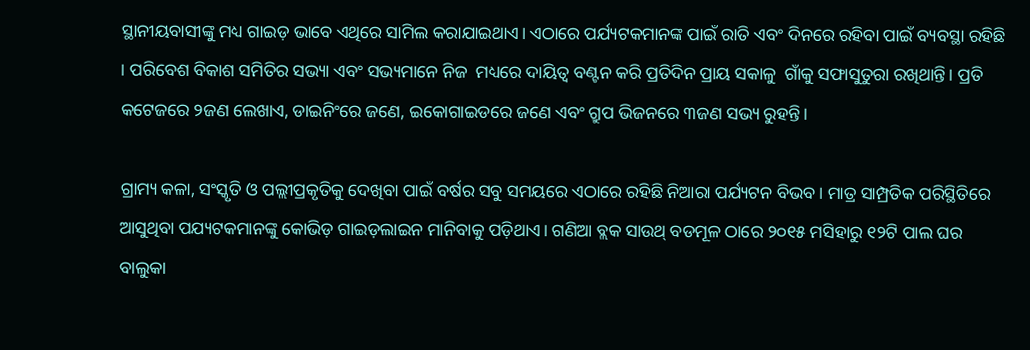ସ୍ଥାନୀୟବାସୀଙ୍କୁ ମଧ୍ୟ ଗାଇଡ଼ ଭାବେ ଏଥିରେ ସାମିଲ କରାଯାଇଥାଏ। ଏଠାରେ ପର୍ଯ୍ୟଟକମାନଙ୍କ ପାଇଁ ରାତି ଏବଂ ଦିନରେ ରହିବା ପାଇଁ ବ୍ୟବସ୍ଥା ରହିଛି । ପରିବେଶ ବିକାଶ ସମିତିର ସଭ୍ୟା ଏବଂ ସଭ୍ୟମାନେ ନିଜ  ମଧ୍ୟରେ ଦାୟିତ୍ୱ ବଣ୍ଟନ କରି ପ୍ରତିଦିନ ପ୍ରାୟ ସକାଳୁ  ଗାଁକୁ ସଫାସୁତୁରା ରଖିଥାନ୍ତି। ପ୍ରତି କଟେଜରେ ୨ଜଣ ଲେଖାଏ, ଡାଇନିଂରେ ଜଣେ, ଇକୋଗାଇଡରେ ଜଣେ ଏବଂ ଗ୍ରୁପ ଭିଜନରେ ୩ଜଣ ସଭ୍ୟ ରୁହନ୍ତି।

ଗ୍ରାମ୍ୟ କଳା, ସଂସ୍କୃତି ଓ ପଲ୍ଲୀପ୍ରକୃତିକୁ ଦେଖିବା ପାଇଁ ବର୍ଷର ସବୁ ସମୟରେ ଏଠାରେ ରହିଛି ନିଆରା ପର୍ଯ୍ୟଟନ ବିଭବ। ମାତ୍ର ସାମ୍ପ୍ରତିକ ପରିସ୍ଥିତିରେ ଆସୁଥିବା ପଯ୍ୟଟକମାନଙ୍କୁ କୋଭିଡ଼ ଗାଇଡ଼ଲାଇନ ମାନିବାକୁ ପଡ଼ିଥାଏ। ଗଣିଆ ବ୍ଲକ ସାଉଥ୍ ବଡମୂଳ ଠାରେ ୨୦୧୫ ମସିହାରୁ ୧୨ଟି ପାଲ ଘର ବାଲୁକା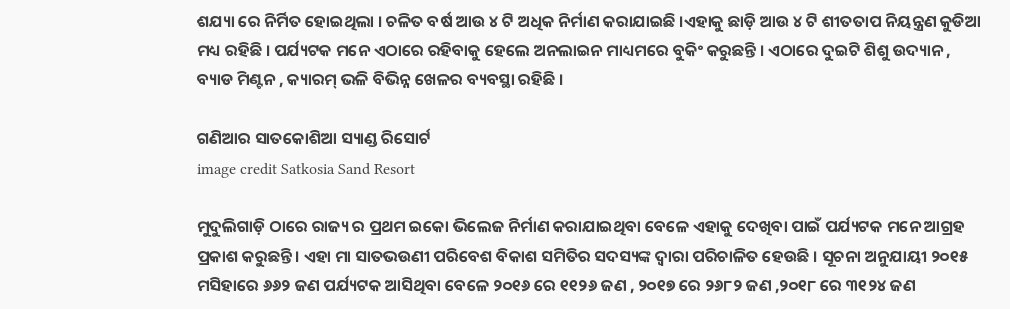ଶଯ୍ୟା ରେ ନିର୍ମିତ ହୋଇଥିଲା । ଚଳିତ ବର୍ଷ ଆଉ ୪ ଟି ଅଧିକ ନିର୍ମାଣ କରାଯାଇଛି ।ଏହାକୁ ଛାଡ଼ି ଆଉ ୪ ଟି ଶୀତତାପ ନିୟନ୍ତ୍ରଣ କୁଡିଆ ମଧ୍ୟ ରହିଛି । ପର୍ଯ୍ୟଟକ ମନେ ଏଠାରେ ରହିବାକୁ ହେଲେ ଅନଲାଇନ ମାଧ୍ୟମରେ ବୁକିଂ କରୁଛନ୍ତି । ଏଠାରେ ଦୁଇଟି ଶିଶୁ ଉଦ୍ୟାନ , ବ୍ୟାଡ ମିଣ୍ଟନ , କ୍ୟାରମ୍ ଭଳି ବିଭିନ୍ନ ଖେଳର ବ୍ୟବସ୍ଥା ରହିଛି ।

ଗଣିଆର ସାତକୋଶିଆ ସ୍ୟାଣ୍ଡ ରିସୋର୍ଟ
image credit Satkosia Sand Resort

ମୁଦୁଲିଗାଡ଼ି ଠାରେ ରାଜ୍ୟ ର ପ୍ରଥମ ଇକୋ ଭିଲେଜ ନିର୍ମାଣ କରାଯାଇଥିବା ବେଳେ ଏହାକୁ ଦେଖିବା ପାଇଁ ପର୍ଯ୍ୟଟକ ମନେ ଆଗ୍ରହ ପ୍ରକାଶ କରୁଛନ୍ତି । ଏହା ମା ସାତଭଉଣୀ ପରିବେଶ ବିକାଶ ସମିତିର ସଦସ୍ୟଙ୍କ ଦ୍ୱାରା ପରିଚାଳିତ ହେଉଛି । ସୂଚନା ଅନୁଯାୟୀ ୨୦୧୫ ମସିହାରେ ୬୬୨ ଜଣ ପର୍ଯ୍ୟଟକ ଆସିଥିବା ବେଳେ ୨୦୧୬ ରେ ୧୧୨୬ ଜଣ , ୨୦୧୭ ରେ ୨୬୮୨ ଜଣ ,୨୦୧୮ ରେ ୩୧୨୪ ଜଣ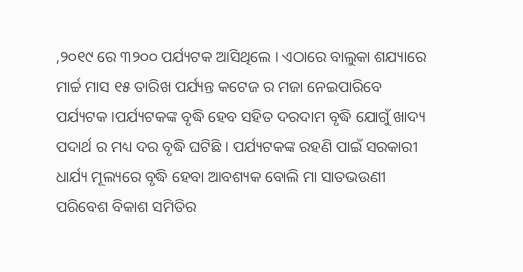,୨୦୧୯ ରେ ୩୨୦୦ ପର୍ଯ୍ୟଟକ ଆସିଥିଲେ । ଏଠାରେ ବାଲୁକା ଶଯ୍ୟାରେ ମାର୍ଚ୍ଚ ମାସ ୧୫ ତାରିଖ ପର୍ଯ୍ୟନ୍ତ କଟେଜ ର ମଜା ନେଇପାରିବେ ପର୍ଯ୍ୟଟକ ।ପର୍ଯ୍ୟଟକଙ୍କ ବୃଦ୍ଧି ହେବ ସହିତ ଦରଦାମ ବୃଦ୍ଧି ଯୋଗୁଁ ଖାଦ୍ୟ ପଦାର୍ଥ ର ମଧ୍ୟ ଦର ବୃଦ୍ଧି ଘଟିଛି । ପର୍ଯ୍ୟଟକଙ୍କ ରହଣି ପାଇଁ ସରକାରୀ ଧାର୍ଯ୍ୟ ମୂଲ୍ୟରେ ବୃଦ୍ଧି ହେବା ଆବଶ୍ୟକ ବୋଲି ମା ସାତଭଉଣୀ ପରିବେଶ ବିକାଶ ସମିତିର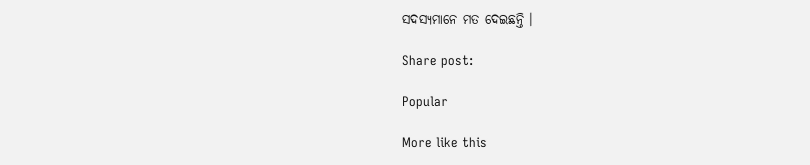ସଦସ୍ୟମାନେ ମତ ଦେଇଛନ୍ତି ।

Share post:

Popular

More like this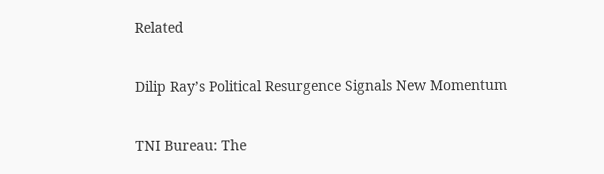Related

Dilip Ray’s Political Resurgence Signals New Momentum

TNI Bureau: The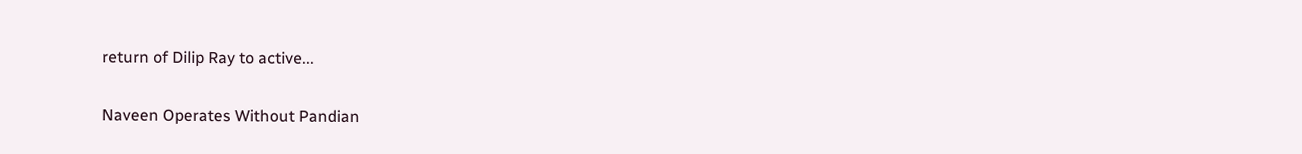return of Dilip Ray to active...

Naveen Operates Without Pandian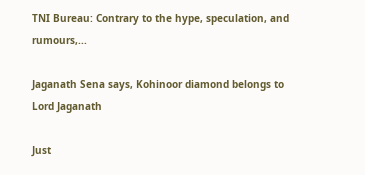TNI Bureau: Contrary to the hype, speculation, and rumours,...

Jaganath Sena says, Kohinoor diamond belongs to Lord Jaganath

Just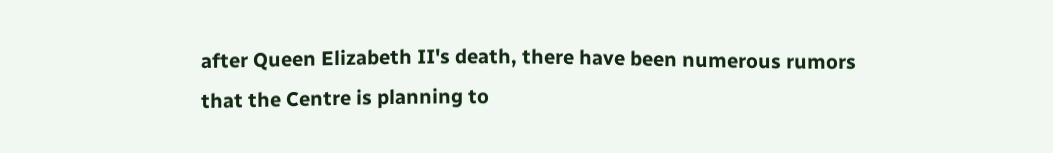after Queen Elizabeth II's death, there have been numerous rumors that the Centre is planning to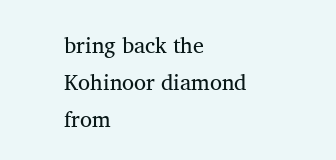bring back the Kohinoor diamond from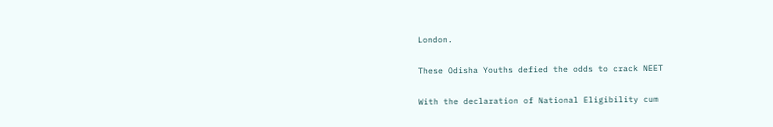London.

These Odisha Youths defied the odds to crack NEET

With the declaration of National Eligibility cum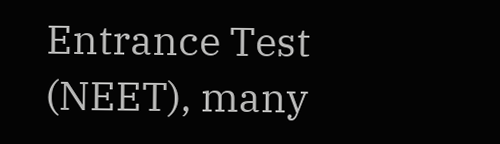Entrance Test (NEET), many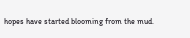hopes have started blooming from the mud.